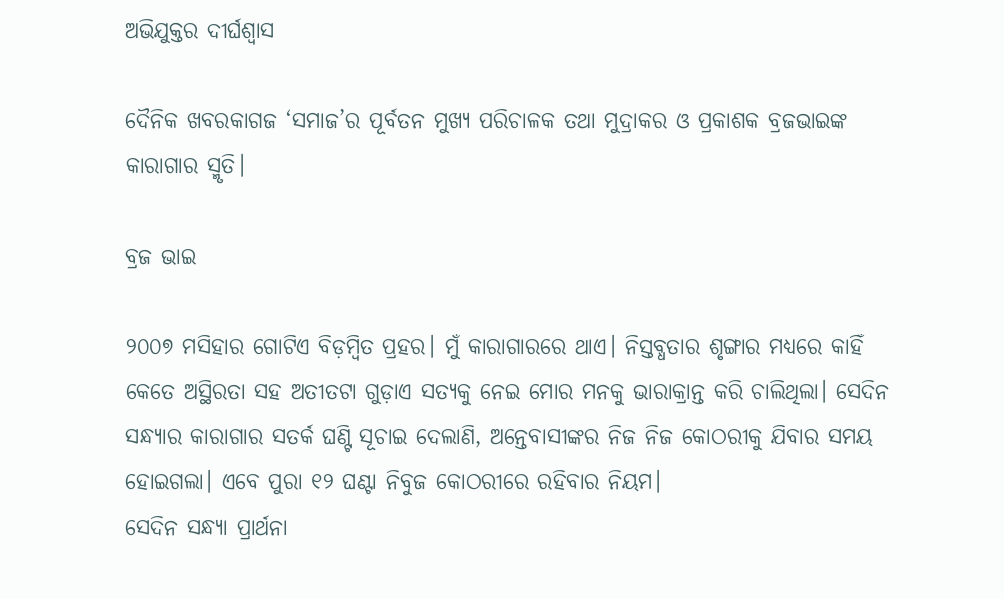ଅଭିଯୁକ୍ତର ଦୀର୍ଘଶ୍ୱାସ

ଦୈନିକ ଖବରକାଗଜ ‘ସମାଜ’ର ପୂର୍ବତନ ମୁଖ୍ୟ ପରିଚାଳକ ତଥା ମୁଦ୍ରାକର ଓ ପ୍ରକାଶକ ବ୍ରଜଭାଇଙ୍କ କାରାଗାର ସ୍ମୃତି।

ବ୍ରଜ ଭାଇ

୨୦୦୭ ମସିହାର ଗୋଟିଏ ବିଡ଼ମ୍ବିତ ପ୍ରହର। ମୁଁ କାରାଗାରରେ ଥାଏ। ନିସ୍ତବ୍ଧତାର ଶୃଙ୍ଗାର ମଧ୍ୟରେ କାହିଁ କେତେ ଅସ୍ଥିରତା ସହ ଅତୀତଟା ଗୁଡ଼ାଏ ସତ୍ୟକୁ ନେଇ ମୋର ମନକୁ ଭାରାକ୍ରାନ୍ତ କରି ଚାଲିଥିଲା। ସେଦିନ ସନ୍ଧ୍ୟାର କାରାଗାର ସତର୍କ ଘଣ୍ଟି ସୂଚାଇ ଦେଲାଣି, ଅନ୍ତେବାସୀଙ୍କର ନିଜ ନିଜ କୋଠରୀକୁ ଯିବାର ସମୟ ହୋଇଗଲା। ଏବେ ପୁରା ୧୨ ଘଣ୍ଟା ନିବୁଜ କୋଠରୀରେ ରହିବାର ନିୟମ।
ସେଦିନ ସନ୍ଧ୍ୟା ପ୍ରାର୍ଥନା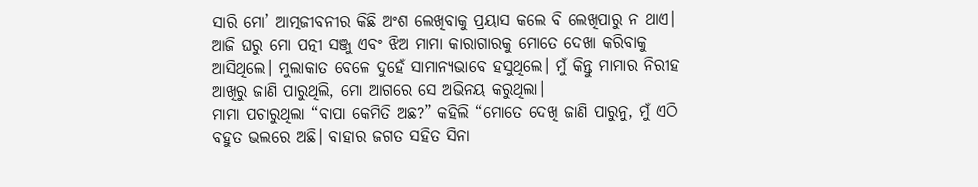ସାରି ମୋ’ ଆତ୍ମଜୀବନୀର କିଛି ଅଂଶ ଲେଖିବାକୁ ପ୍ରୟାସ କଲେ ବି ଲେଖିପାରୁ ନ ଥାଏ। ଆଜି ଘରୁ ମୋ ପତ୍ନୀ ସଞ୍ଜୁ ଏବଂ ଝିଅ ମାମା କାରାଗାରକୁ ମୋତେ ଦେଖା କରିବାକୁ ଆସିଥିଲେ। ମୁଲାକାତ ବେଳେ ଦୁହେଁ ସାମାନ୍ୟଭାବେ ହସୁଥିଲେ। ମୁଁ କିନ୍ତୁ ମାମାର ନିରୀହ ଆଖିରୁ ଜାଣି ପାରୁଥିଲି, ମୋ ଆଗରେ ସେ ଅଭିନୟ କରୁଥିଲା।
ମାମା ପଚାରୁଥିଲା “ବାପା କେମିତି ଅଛ?” କହିଲି “ମୋତେ ଦେଖି ଜାଣି ପାରୁନୁ, ମୁଁ ଏଠି ବହୁତ ଭଲରେ ଅଛି। ବାହାର ଜଗତ ସହିତ ସିନା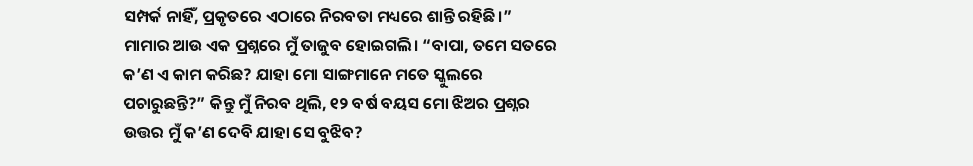ସମ୍ପର୍କ ନାହିଁ, ପ୍ରକୃତରେ ଏଠାରେ ନିରବତା ମଧ୍ୟରେ ଶାନ୍ତି ରହିଛି।”
ମାମାର ଆଉ ଏକ ପ୍ରଶ୍ନରେ ମୁଁ ତାଜୁବ ହୋଇଗଲି। “ବାପା, ତମେ ସତରେ କ’ଣ ଏ କାମ କରିଛ? ଯାହା ମୋ ସାଙ୍ଗମାନେ ମତେ ସ୍କୁଲରେ ପଚାରୁଛନ୍ତି?” କିନ୍ତୁ ମୁଁ ନିରବ ଥିଲି, ୧୨ ବର୍ଷ ବୟସ ମୋ ଝିଅର ପ୍ରଶ୍ନର ଉତ୍ତର ମୁଁ କ’ଣ ଦେବି ଯାହା ସେ ବୁଝିବ?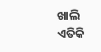ଖାଲି ଏତିକି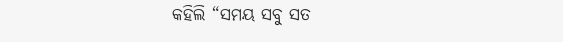କହିଲି “ସମୟ ସବୁ ସତ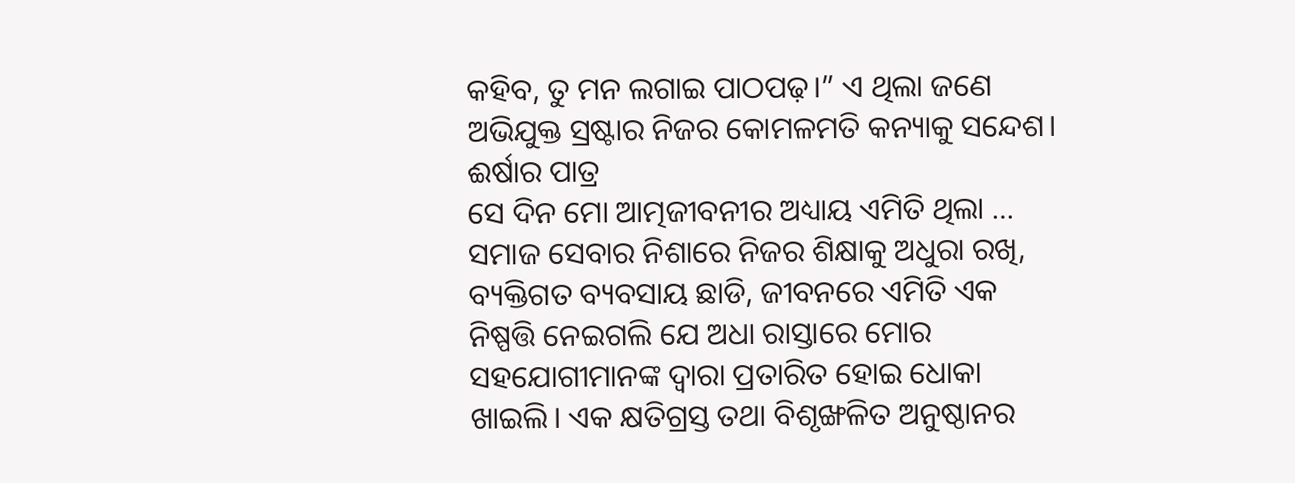କହିବ, ତୁ ମନ ଲଗାଇ ପାଠପଢ଼।” ଏ ଥିଲା ଜଣେ ଅଭିଯୁକ୍ତ ସ୍ରଷ୍ଟାର ନିଜର କୋମଳମତି କନ୍ୟାକୁ ସନ୍ଦେଶ।
ଈର୍ଷାର ପାତ୍ର
ସେ ଦିନ ମୋ ଆତ୍ମଜୀବନୀର ଅଧ୍ୟାୟ ଏମିତି ଥିଲା …
ସମାଜ ସେବାର ନିଶାରେ ନିଜର ଶିକ୍ଷାକୁ ଅଧୁରା ରଖି, ବ୍ୟକ୍ତିଗତ ବ୍ୟବସାୟ ଛାଡି, ଜୀବନରେ ଏମିତି ଏକ ନିଷ୍ପତ୍ତି ନେଇଗଲି ଯେ ଅଧା ରାସ୍ତାରେ ମୋର ସହଯୋଗୀମାନଙ୍କ ଦ୍ୱାରା ପ୍ରତାରିତ ହୋଇ ଧୋକା ଖାଇଲି। ଏକ କ୍ଷତିଗ୍ରସ୍ତ ତଥା ବିଶୃଙ୍ଖଳିତ ଅନୁଷ୍ଠାନର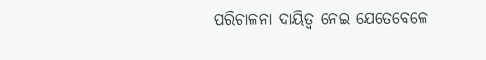ପରିଚାଳନା ଦାୟିତ୍ୱ ନେଇ ଯେତେବେଳେ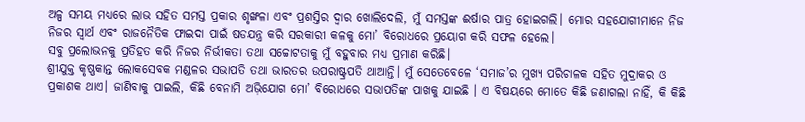ଅଳ୍ପ ସମୟ ମଧ୍ୟରେ ଲାଭ ସହିତ ସମସ୍ତ ପ୍ରକାର ଶୃଙ୍ଖଳା ଏବଂ ପ୍ରଶସ୍ତିର ଦ୍ୱାର ଖୋଲିଦେଲି, ମୁଁ ସମସ୍ତଙ୍କ ଈର୍ଷାର ପାତ୍ର ହୋଇଗଲି। ମୋର ସହଯୋଗୀମାନେ ନିଜ ନିଜର ସ୍ୱାର୍ଥ ଏବଂ ରାଜନୈତିକ ଫାଇଦା ପାଇଁ ଷଡଯନ୍ତ୍ର କରି ସରକାରୀ କଳକୁ ମୋ’ ବିରୋଧରେ ପ୍ରୟୋଗ କରି ସଫଳ ହେଲେ।
ସବୁ ପ୍ରଲୋଭନକୁ ପ୍ରତିହତ କରି ନିଜର ନିର୍ଭୀକତା ତଥା ସଚ୍ଚୋଟତାକୁ ମୁଁ ବହୁବାର ମଧ୍ୟ ପ୍ରମାଣ କରିଛି।
ଶ୍ରୀଯୁକ୍ତ କୃଷ୍ଣକାନ୍ତ ଲୋକସେବକ ମଣ୍ଡଳର ସଭାପତି ତଥା ଭାରତର ଉପରାଷ୍ଟ୍ରପତି ଥାଆନ୍ତି। ମୁଁ ସେତେବେଳେ ‘ସମାଜ’ର ମୁଖ୍ୟ ପରିଚାଳକ ସହିତ ମୁଦ୍ରାକର ଓ ପ୍ରକାଶକ ଥାଏ। ଜାଣିବାକୁ ପାଇଲି, କିଛି ବେନାମି ଅଭ଼ିଯୋଗ ମୋ’ ବିରୋଧରେ ସଭାପତିଙ୍କ ପାଖକୁ ଯାଇଛି । ଏ ବିଷୟରେ ମୋତେ କିଛି ଜଣାଗଲା ନାହିଁ, କି କିଛି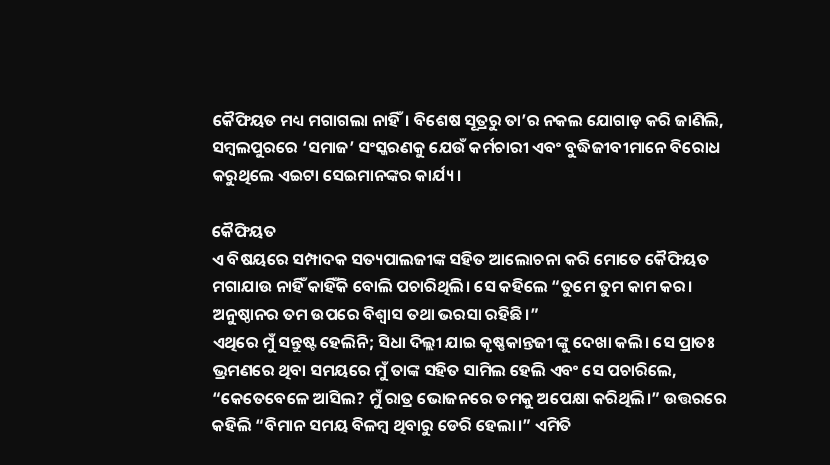କୈଫିୟତ ମଧ୍ୟ ମଗାଗଲା ନାହିଁ। ବିଶେଷ ସୂତ୍ରରୁ ତା’ର ନକଲ ଯୋଗାଡ଼ କରି ଜାଣିଲି, ସମ୍ବଲପୁରରେ ‘ସମାଜ’ ସଂସ୍କରଣକୁ ଯେଉଁ କର୍ମଚାରୀ ଏବଂ ବୁଦ୍ଧିଜୀବୀମାନେ ବିରୋଧ କରୁଥିଲେ ଏଇଟା ସେଇମାନଙ୍କର କାର୍ଯ୍ୟ।

କୈଫିୟତ
ଏ ବିଷୟରେ ସମ୍ପାଦକ ସତ୍ୟପାଲଜୀଙ୍କ ସହିତ ଆଲୋଚନା କରି ମୋତେ କୈଫିୟତ ମଗାଯାଉ ନାହିଁ କାହିଁକି ବୋଲି ପଚାରିଥିଲି। ସେ କହିଲେ “ତୁମେ ତୁମ କାମ କର। ଅନୁଷ୍ଠାନର ତମ ଉପରେ ବିଶ୍ୱାସ ତଥା ଭରସା ରହିଛି।”
ଏଥିରେ ମୁଁ ସନ୍ତୁଷ୍ଟ ହେଲିନି; ସିଧା ଦିଲ୍ଲୀ ଯାଇ କୃଷ୍ଣକାନ୍ତଜୀ ଙ୍କୁ ଦେଖା କଲି। ସେ ପ୍ରାତଃ ଭ୍ରମଣରେ ଥିବା ସମୟରେ ମୁଁ ତାଙ୍କ ସହିତ ସାମିଲ ହେଲି ଏବଂ ସେ ପଚାରିଲେ, “କେତେବେଳେ ଆସିଲ? ମୁଁ ରାତ୍ର ଭୋଜନରେ ତମକୁ ଅପେକ୍ଷା କରିଥିଲି।” ଉତ୍ତରରେ କହିଲି “ବିମାନ ସମୟ ବିଳମ୍ବ ଥିବାରୁ ଡେରି ହେଲା।” ଏମିତି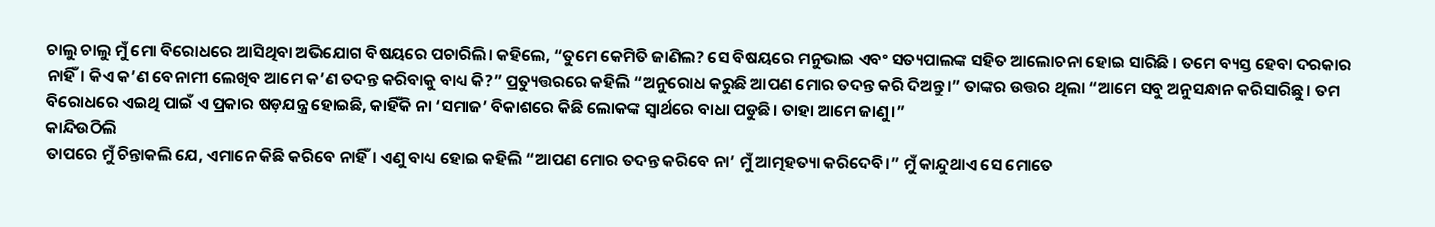ଚାଲୁ ଚାଲୁ ମୁଁ ମୋ ବିରୋଧରେ ଆସିଥିବା ଅଭିଯୋଗ ବିଷୟରେ ପଚାରିଲି। କହିଲେ, “ତୁମେ କେମିତି ଜାଣିଲ? ସେ ବିଷୟରେ ମନୁଭାଇ ଏବଂ ସତ୍ୟପାଲଙ୍କ ସହିତ ଆଲୋଚନା ହୋଇ ସାରିଛି । ତମେ ବ୍ୟସ୍ତ ହେବା ଦରକାର ନାହିଁ। କିଏ କ’ଣ ବେନାମୀ ଲେଖିବ ଆମେ କ’ଣ ତଦନ୍ତ କରିବାକୁ ବାଧ୍ୟ କି?” ପ୍ରତ୍ୟୁତ୍ତରରେ କହିଲି “ଅନୁରୋଧ କରୁଛି ଆପଣ ମୋର ତଦନ୍ତ କରି ଦିଅନ୍ତୁ।” ତାଙ୍କର ଉତ୍ତର ଥିଲା “ଆମେ ସବୁ ଅନୁସନ୍ଧାନ କରିସାରିଛୁ। ତମ ବିରୋଧରେ ଏଇଥି ପାଇଁ ଏ ପ୍ରକାର ଷଡ଼ଯନ୍ତ୍ର ହୋଇଛି, କାହିଁକି ନା ‘ସମାଜ’ ବିକାଶରେ କିଛି ଲୋକଙ୍କ ସ୍ୱାର୍ଥରେ ବାଧା ପଡୁଛି। ତାହା ଆମେ ଜାଣୁ।”
କାନ୍ଦିଉଠିଲି
ତାପରେ ମୁଁ ଚିନ୍ତାକଲି ଯେ, ଏମାନେ କିଛି କରିବେ ନାହିଁ। ଏଣୁ ବାଧ୍ୟ ହୋଇ କହିଲି “ଆପଣ ମୋର ତଦନ୍ତ କରିବେ ନା’ ମୁଁ ଆତ୍ମହତ୍ୟା କରିଦେବି।” ମୁଁ କାନ୍ଦୁଥାଏ ସେ ମୋତେ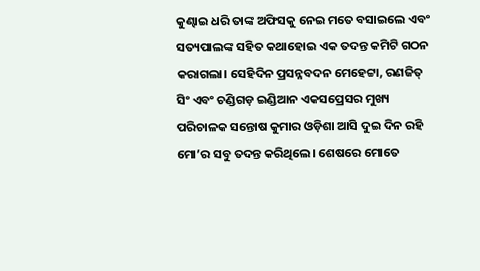କୁଣ୍ଢାଇ ଧରି ତାଙ୍କ ଅଫିସକୁ ନେଇ ମତେ ବସାଇଲେ ଏବଂ ସତ୍ୟପାଲଙ୍କ ସହିତ କଥାହୋଇ ଏକ ତଦନ୍ତ କମିଟି ଗଠନ କରାଗଲା। ସେହିଦିନ ପ୍ରସନ୍ନବଦନ ମେହେଟ୍ଟା, ରଣଜିତ୍ ସିଂ ଏବଂ ଚଣ୍ଡିଗଡ଼ ଇଣ୍ଡିଆନ ଏକସପ୍ରେସର ମୁଖ୍ୟ ପରିଚାଳକ ସନ୍ତୋଷ କୁମାର ଓଡ଼ିଶା ଆସି ଦୁଇ ଦିନ ରହି ମୋ’ର ସବୁ ତଦନ୍ତ କରିଥିଲେ। ଶେଷରେ ମୋତେ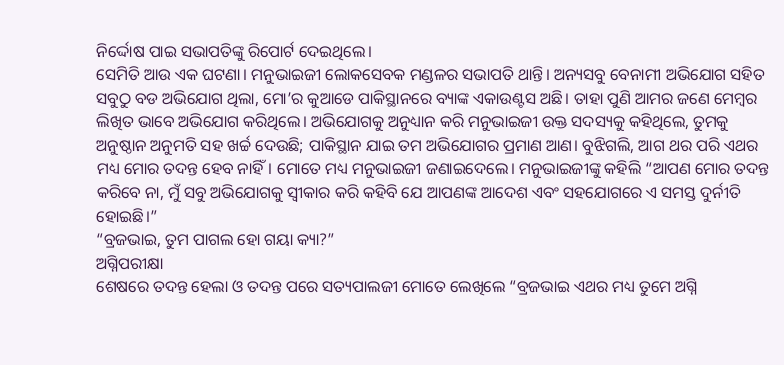ନିର୍ଦ୍ଦୋଷ ପାଇ ସଭାପତିଙ୍କୁ ରିପୋର୍ଟ ଦେଇଥିଲେ।
ସେମିତି ଆଉ ଏକ ଘଟଣା। ମନୁଭାଇଜୀ ଲୋକସେବକ ମଣ୍ଡଳର ସଭାପତି ଥାନ୍ତି। ଅନ୍ୟସବୁ ବେନାମୀ ଅଭିଯୋଗ ସହିତ ସବୁଠୁ ବଡ ଅଭିଯୋଗ ଥିଲା, ମୋ’ର କୁଆଡେ ପାକିସ୍ଥାନରେ ବ୍ୟାଙ୍କ ଏକାଉଣ୍ଟସ ଅଛି। ତାହା ପୁଣି ଆମର ଜଣେ ମେମ୍ବର ଲିଖିତ ଭାବେ ଅଭିଯୋଗ କରିଥିଲେ। ଅଭିଯୋଗକୁ ଅନୁଧ୍ୟାନ କରି ମନୁଭାଇଜୀ ଉକ୍ତ ସଦସ୍ୟକୁ କହିଥିଲେ, ତୁମକୁ ଅନୁଷ୍ଠାନ ଅନୁମତି ସହ ଖର୍ଚ୍ଚ ଦେଉଛି; ପାକିସ୍ଥାନ ଯାଇ ତମ ଅଭିଯୋଗର ପ୍ରମାଣ ଆଣ। ବୁଝିଗଲି, ଆଗ ଥର ପରି ଏଥର ମଧ୍ୟ ମୋର ତଦନ୍ତ ହେବ ନାହିଁ। ମୋତେ ମଧ୍ୟ ମନୁଭାଇଜୀ ଜଣାଇଦେଲେ। ମନୁଭାଇଜୀଙ୍କୁ କହିଲି “ଆପଣ ମୋର ତଦନ୍ତ କରିବେ ନା, ମୁଁ ସବୁ ଅଭିଯୋଗକୁ ସ୍ୱୀକାର କରି କହିବି ଯେ ଆପଣଙ୍କ ଆଦେଶ ଏବଂ ସହଯୋଗରେ ଏ ସମସ୍ତ ଦୁର୍ନୀତି ହୋଇଛି।”
“ବ୍ରଜଭାଇ, ତୁମ ପାଗଲ ହୋ ଗୟା କ୍ୟା?”
ଅଗ୍ନିପରୀକ୍ଷା
ଶେଷରେ ତଦନ୍ତ ହେଲା ଓ ତଦନ୍ତ ପରେ ସତ୍ୟପାଲଜୀ ମୋତେ ଲେଖିଲେ “ବ୍ରଜଭାଇ ଏଥର ମଧ୍ୟ ତୁମେ ଅଗ୍ନି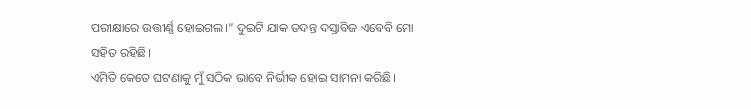ପରୀକ୍ଷାରେ ଉତ୍ତୀର୍ଣ୍ଣ ହୋଇଗଲ।” ଦୁଇଟି ଯାକ ତଦନ୍ତ ଦସ୍ତାବିଜ ଏବେବି ମୋ ସହିତ ରହିଛି।
ଏମିତି କେତେ ଘଟଣାକୁ ମୁଁ ସଠିକ ଭାବେ ନିର୍ଭୀକ ହୋଇ ସାମନା କରିଛି।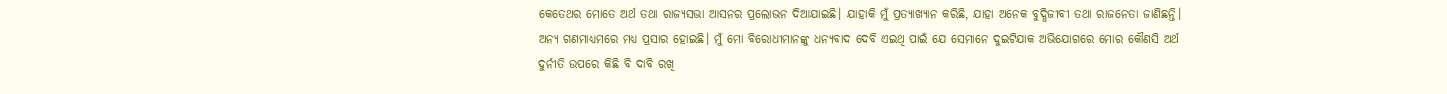କେତେଥର ମୋତେ ଅର୍ଥ ତଥା ରାଜ୍ୟସଭା ଆସନର ପ୍ରଲୋଭନ ଦିଆଯାଇଛି। ଯାହାକି ମୁଁ ପ୍ରତ୍ୟାଖ୍ୟାନ କରିଛି, ଯାହା ଅନେକ ବୁଦ୍ଧିଜୀବୀ ତଥା ରାଜନେତା ଜାଣିଛନ୍ତି। ଅନ୍ୟ ଗଣମାଧ୍ୟମରେ ମଧ୍ୟ ପ୍ରସାର ହୋଇଛି। ମୁଁ ମୋ ବିରୋଧୀମାନଙ୍କୁ ଧନ୍ୟବାଦ ଦେବି ଏଇଥି ପାଇଁ ଯେ ସେମାନେ ଦୁଇଟିଯାକ ଅଭିଯୋଗରେ ମୋର କୌଣସି ଅର୍ଥ ଦୁର୍ନୀତି ଉପରେ କିଛି ବି ଦାବି ରଖି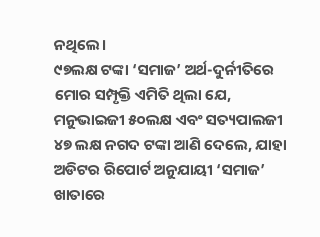ନଥିଲେ।
୯୭ଲକ୍ଷ ଟଙ୍କା ‘ସମାଜ’ ଅର୍ଥ-ଦୁର୍ନୀତିରେ ମୋର ସମ୍ପୃକ୍ତି ଏମିତି ଥିଲା ଯେ, ମନୁଭାଇଜୀ ୫୦ଲକ୍ଷ ଏବଂ ସତ୍ୟପାଲଜୀ ୪୭ ଲକ୍ଷ ନଗଦ ଟଙ୍କା ଆଣି ଦେଲେ, ଯାହା ଅଡିଟର ରିପୋର୍ଟ ଅନୁଯାୟୀ ‘ସମାଜ’ ଖାତାରେ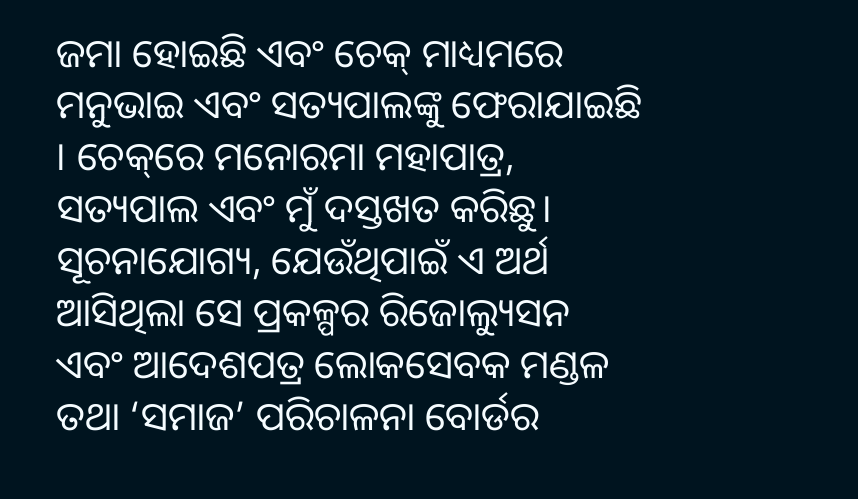ଜମା ହୋଇଛି ଏବଂ ଚେକ୍ ମାଧ୍ୟମରେ ମନୁଭାଇ ଏବଂ ସତ୍ୟପାଲଙ୍କୁ ଫେରାଯାଇଛି । ଚେକ୍‌ରେ ମନୋରମା ମହାପାତ୍ର, ସତ୍ୟପାଲ ଏବଂ ମୁଁ ଦସ୍ତଖତ କରିଛୁ। ସୂଚନାଯୋଗ୍ୟ, ଯେଉଁଥିପାଇଁ ଏ ଅର୍ଥ ଆସିଥିଲା ସେ ପ୍ରକଳ୍ପର ରିଜୋଲ୍ୟୁସନ ଏବଂ ଆଦେଶପତ୍ର ଲୋକସେବକ ମଣ୍ଡଳ ତଥା ‘ସମାଜ’ ପରିଚାଳନା ବୋର୍ଡର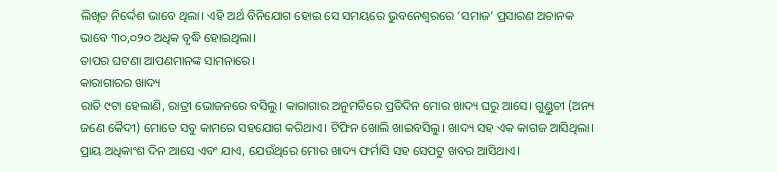ଲିଖିତ ନିର୍ଦ୍ଦେଶ ଭାବେ ଥିଲା। ଏହି ଅର୍ଥ ବିନିଯୋଗ ହୋଇ ସେ ସମୟରେ ଭୁବନେଶ୍ୱରରେ ‘ସମାଜ’ ପ୍ରସାରଣ ଅଚାନକ ଭାବେ ୩୦,୦୨୦ ଅଧିକ ବୃଦ୍ଧି ହୋଇଥିଲା।
ତାପର ଘଟଣା ଆପଣମାନଙ୍କ ସାମନାରେ।
କାରାଗାରର ଖାଦ୍ୟ
ରାତି ୯ଟା ହେଲାଣି, ରାତ୍ରୀ ଭୋଜନରେ ବସିଲୁ। କାରାଗାର ଅନୁମତିରେ ପ୍ରତିଦିନ ମୋର ଖାଦ୍ୟ ଘରୁ ଆସେ। ଗୁଣ୍ଡୁଚୀ (ଅନ୍ୟ ଜଣେ କୈଦୀ) ମୋତେ ସବୁ କାମରେ ସହଯୋଗ କରିଥାଏ। ଟିଫିନ ଖୋଲି ଖାଇବସିଲୁ। ଖାଦ୍ୟ ସହ ଏକ କାଗଜ ଆସିଥିଲା। ପ୍ରାୟ ଅଧିକାଂଶ ଦିନ ଆସେ ଏବଂ ଯାଏ, ଯେଉଁଥିରେ ମୋର ଖାଦ୍ୟ ଫର୍ମାସି ସହ ସେପଟୁ ଖବର ଆସିଥାଏ।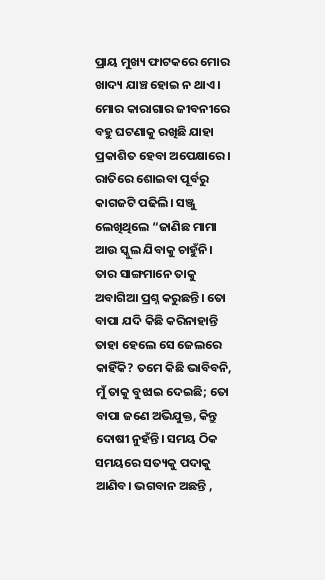ପ୍ରାୟ ମୁଖ୍ୟ ଫାଟକରେ ମୋର ଖାଦ୍ୟ ଯାଞ୍ଚ ହୋଇ ନ ଥାଏ।
ମୋର କାରାଗାର ଜୀବନୀରେ ବହୁ ଘଟଣାକୁ ରଖିଛି ଯାହା ପ୍ରକାଶିତ ହେବା ଅପେକ୍ଷାରେ। ରାତିରେ ଶୋଇବା ପୂର୍ବରୁ କାଗଜଟି ପଢିଲି। ସଞ୍ଜୁ ଲେଖିଥିଲେ “ଜାଣିଛ ମାମା ଆଉ ସ୍କୁଲ ଯିବାକୁ ଚାହୁଁନି। ତାର ସାଙ୍ଗମାନେ ତାକୁ ଅବାଗିଆ ପ୍ରଶ୍ନ କରୁଛନ୍ତି। ତୋ ବାପା ଯଦି କିଛି କରିନାହାନ୍ତି ତାହା ହେଲେ ସେ ଜେଲରେ କାହିଁକି? ତମେ କିଛି ଭାବିବନି, ମୁଁ ତାକୁ ବୁଝାଇ ଦେଇଛି; ତୋ ବାପା ଜଣେ ଅଭିଯୁକ୍ତ, କିନ୍ତୁ ଦୋଷୀ ନୁହଁନ୍ତି। ସମୟ ଠିକ ସମୟରେ ସତ୍ୟକୁ ପଦାକୁ ଆଣିବ। ଭଗବାନ ଅଛନ୍ତି ,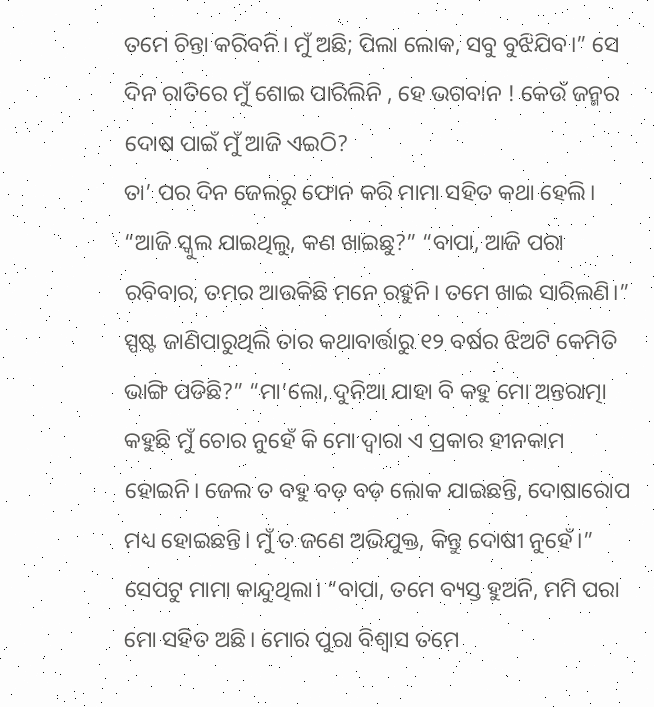ତମେ ଚିନ୍ତା କରିବନି। ମୁଁ ଅଛି; ପିଲା ଲୋକ, ସବୁ ବୁଝିଯିବ।” ସେ ଦିନ ରାତିରେ ମୁଁ ଶୋଇ ପାରିଲିନି , ହେ ଭଗବାନ ! କେଉଁ ଜନ୍ମର ଦୋଷ ପାଇଁ ମୁଁ ଆଜି ଏଇଠି?
ତା’ ପର ଦିନ ଜେଲରୁ ଫୋନ କରି ମାମା ସହିତ କଥା ହେଲି। “ଆଜି ସ୍କୁଲ ଯାଇଥିଲୁ, କଣ ଖାଇଛୁ?” “ବାପା, ଆଜି ପରା ରବିବାର, ତମର ଆଉକିଛି ମନେ ରହୁନି। ତମେ ଖାଇ ସାରିଲଣି।” ସ୍ପଷ୍ଟ ଜାଣିପାରୁଥିଲି ତାର କଥାବାର୍ତ୍ତାରୁ ୧୨ ବର୍ଷର ଝିଅଟି କେମିତି ଭାଙ୍ଗି ପଡିଛି?” “ମା’ଲୋ, ଦୁନିଆ ଯାହା ବି କହୁ ମୋ ଅନ୍ତରାତ୍ମା କହୁଛି ମୁଁ ଚୋର ନୁହେଁ କି ମୋ ଦ୍ୱାରା ଏ ପ୍ରକାର ହୀନକାମ ହୋଇନି। ଜେଲ ତ ବହୁ ବଡ଼ ବଡ଼ ଲୋକ ଯାଇଛନ୍ତି, ଦୋଷାରୋପ ମଧ୍ୟ ହୋଇଛନ୍ତି। ମୁଁ ତ ଜଣେ ଅଭିଯୁକ୍ତ, କିନ୍ତୁ ଦୋଷୀ ନୁହେଁ।” ସେପଟୁ ମାମା କାନ୍ଦୁଥିଲା। “ବାପା, ତମେ ବ୍ୟସ୍ତ ହୁଅନି, ମମି ପରା ମୋ ସହିତ ଅଛି। ମୋର ପୁରା ବିଶ୍ୱାସ ତମେ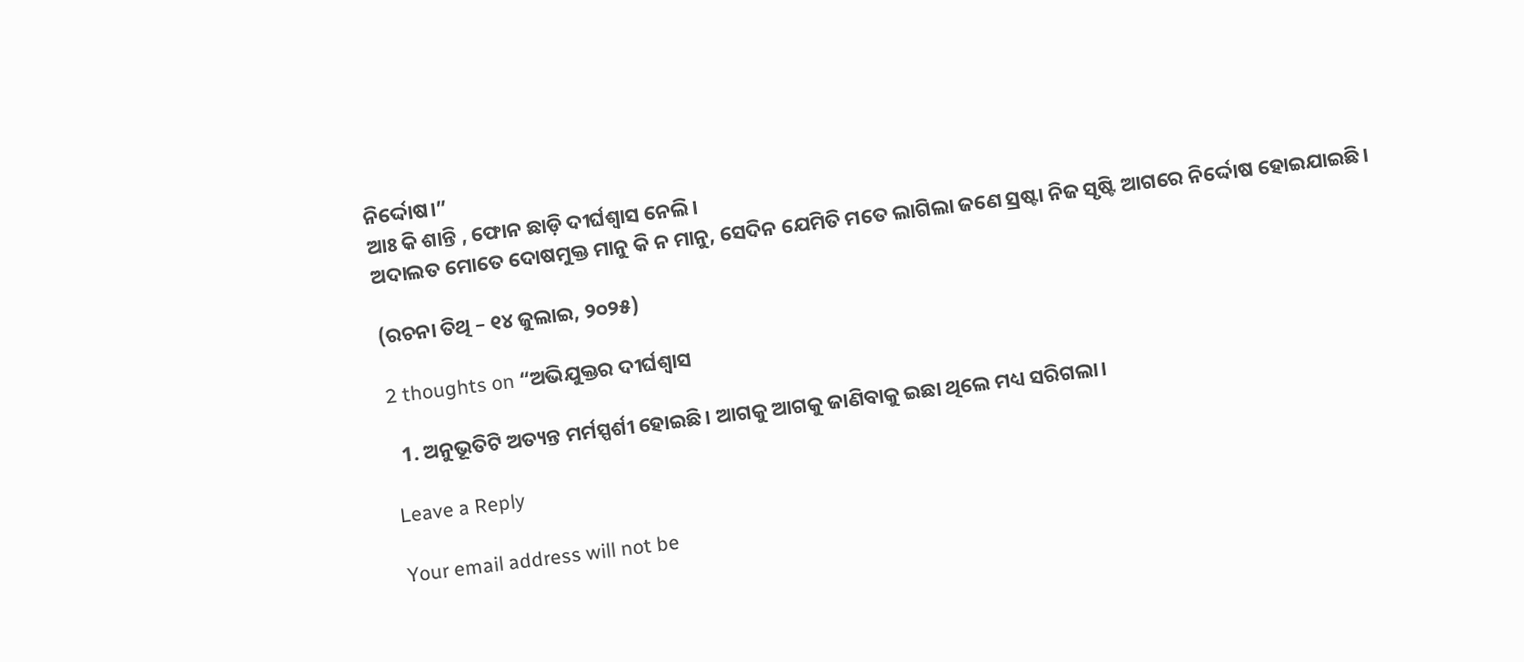ନିର୍ଦ୍ଦୋଷ।”
ଆଃ କି ଶାନ୍ତି , ଫୋନ ଛାଡ଼ି ଦୀର୍ଘଶ୍ୱାସ ନେଲି।
ଅଦାଲତ ମୋତେ ଦୋଷମୁକ୍ତ ମାନୁ କି ନ ମାନୁ, ସେଦିନ ଯେମିତି ମତେ ଲାଗିଲା ଜଣେ ସ୍ରଷ୍ଟା ନିଜ ସୃଷ୍ଟି ଆଗରେ ନିର୍ଦ୍ଦୋଷ ହୋଇଯାଇଛି।

(ରଚନା ତିଥି – ୧୪ ଜୁଲାଇ, ୨୦୨୫)

2 thoughts on “ଅଭିଯୁକ୍ତର ଦୀର୍ଘଶ୍ୱାସ

  1. ଅନୁଭୂତିଟି ଅତ୍ୟନ୍ତ ମର୍ମସ୍ପର୍ଶୀ ହୋଇଛି। ଆଗକୁ ଆଗକୁ ଜାଣିବାକୁ ଇଛା ଥିଲେ ମଧ୍ୟ ସରିଗଲା।

Leave a Reply

Your email address will not be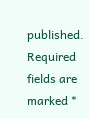published. Required fields are marked *